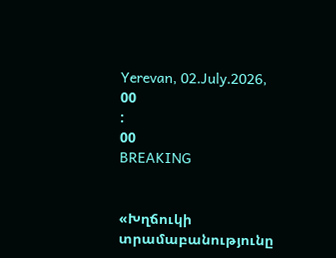Yerevan, 02.July.2026,
00
:
00
BREAKING


«Խղճուկի տրամաբանությունը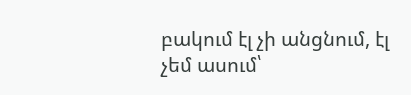բակում էլ չի անցնում, էլ չեմ ասում՝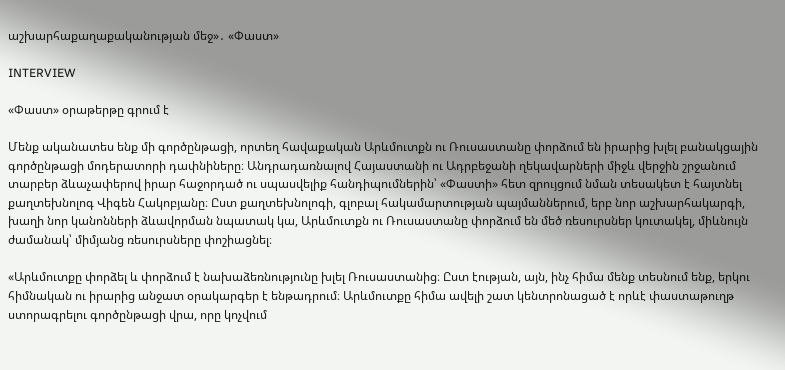աշխարհաքաղաքականության մեջ»․ «Փաստ»

INTERVIEW

«Փաստ» օրաթերթը գրում է

Մենք ականատես ենք մի գործընթացի, որտեղ հավաքական Արևմուտքն ու Ռուսաստանը փորձում են իրարից խլել բանակցային գործընթացի մոդերատորի դափնիները։ Անդրադառնալով Հայաստանի ու Ադրբեջանի ղեկավարների միջև վերջին շրջանում տարբեր ձևաչափերով իրար հաջորդած ու սպասվելիք հանդիպումներին՝ «Փաստի» հետ զրույցում նման տեսակետ է հայտնել քաղտեխնոլոգ Վիգեն Հակոբյանը։ Ըստ քաղտեխնոլոգի, գլոբալ հակամարտության պայմաններում, երբ նոր աշխարհակարգի, խաղի նոր կանոնների ձևավորման նպատակ կա, Արևմուտքն ու Ռուսաստանը փորձում են մեծ ռեսուրսներ կուտակել, միևնույն ժամանակ՝ միմյանց ռեսուրսները փոշիացնել։

«Արևմուտքը փորձել և փորձում է նախաձեռնությունը խլել Ռուսաստանից։ Ըստ էության, այն, ինչ հիմա մենք տեսնում ենք, երկու հիմնական ու իրարից անջատ օրակարգեր է ենթադրում։ Արևմուտքը հիմա ավելի շատ կենտրոնացած է որևէ փաստաթուղթ ստորագրելու գործընթացի վրա, որը կոչվում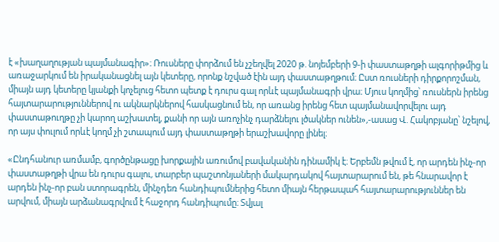է «խաղաղության պայմանագիր»։ Ռուսները փորձում են չշեղվել 2020 թ. նոյեմբերի 9-ի փաստաթղթի ալգորիթմից և առաջարկում են իրականացնել այն կետերը, որոնք նշված էին այդ փաստաթղթում։ Ըստ ռուսների դիրքորոշման, միայն այդ կետերը կյանքի կոչելուց հետո պետք է դուրս գալ որևէ պայմանագրի վրա։ Մյուս կողմից՝ ռուսներն իրենց հայտարարություններով ու ակնարկներով հասկացնում են, որ առանց իրենց հետ պայմանավորվելու այդ փաստաթուղթը չի կարող աշխատել, քանի որ այն առոչինչ դարձնելու լծակներ ունեն»,-ասաց Վ. Հակոբյանը՝ նշելով, որ այս փուլում որևէ կողմ չի շտապում այդ փաստաթղթի երաշխավորը լինել։

«Ընդհանուր առմամբ, գործընթացը խորքային առումով բավականին դինամիկ է։ Երբեմն թվում է, որ արդեն ինչ-որ փաստաթղթի վրա են դուրս գալու, տարբեր պաշտոնյաների մակարդակով հայտարարում են, թե հնարավոր է արդեն ինչ-որ բան ստորագրեն, մինչդեռ հանդիպումներից հետո միայն հերթապահ հայտարարություններ են արվում, միայն արձանագրվում է հաջորդ հանդիպումը։ Տվյալ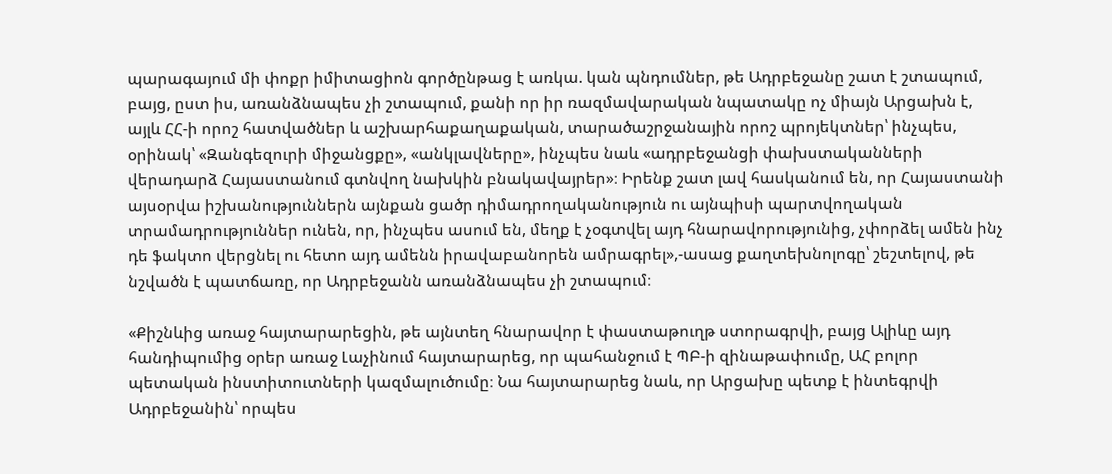պարագայում մի փոքր իմիտացիոն գործընթաց է առկա. կան պնդումներ, թե Ադրբեջանը շատ է շտապում, բայց, ըստ իս, առանձնապես չի շտապում, քանի որ իր ռազմավարական նպատակը ոչ միայն Արցախն է, այլև ՀՀ-ի որոշ հատվածներ և աշխարհաքաղաքական, տարածաշրջանային որոշ պրոյեկտներ՝ ինչպես, օրինակ՝ «Զանգեզուրի միջանցքը», «անկլավները», ինչպես նաև «ադրբեջանցի փախստականների վերադարձ Հայաստանում գտնվող նախկին բնակավայրեր»։ Իրենք շատ լավ հասկանում են, որ Հայաստանի այսօրվա իշխանություններն այնքան ցածր դիմադրողականություն ու այնպիսի պարտվողական տրամադրություններ ունեն, որ, ինչպես ասում են, մեղք է չօգտվել այդ հնարավորությունից, չփորձել ամեն ինչ դե ֆակտո վերցնել ու հետո այդ ամենն իրավաբանորեն ամրագրել»,-ասաց քաղտեխնոլոգը՝ շեշտելով, թե նշվածն է պատճառը, որ Ադրբեջանն առանձնապես չի շտապում։

«Քիշնևից առաջ հայտարարեցին, թե այնտեղ հնարավոր է փաստաթուղթ ստորագրվի, բայց Ալիևը այդ հանդիպումից օրեր առաջ Լաչինում հայտարարեց, որ պահանջում է ՊԲ-ի զինաթափումը, ԱՀ բոլոր պետական ինստիտուտների կազմալուծումը։ Նա հայտարարեց նաև, որ Արցախը պետք է ինտեգրվի Ադրբեջանին՝ որպես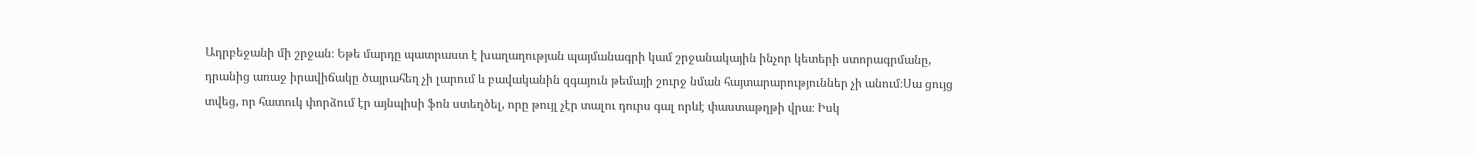Ադրբեջանի մի շրջան։ Եթե մարդը պատրաստ է խաղաղության պայմանագրի կամ շրջանակային ինչոր կետերի ստորագրմանը, դրանից առաջ իրավիճակը ծայրահեղ չի լարում և բավականին զգայուն թեմայի շուրջ նման հայտարարություններ չի անում։Սա ցույց տվեց, որ հատուկ փորձում էր այնպիսի ֆոն ստեղծել, որը թույլ չէր տալու դուրս գալ որևէ փաստաթղթի վրա։ Իսկ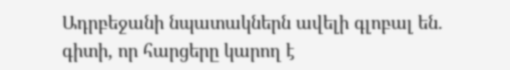Ադրբեջանի նպատակներն ավելի գլոբալ են. գիտի, որ հարցերը կարող է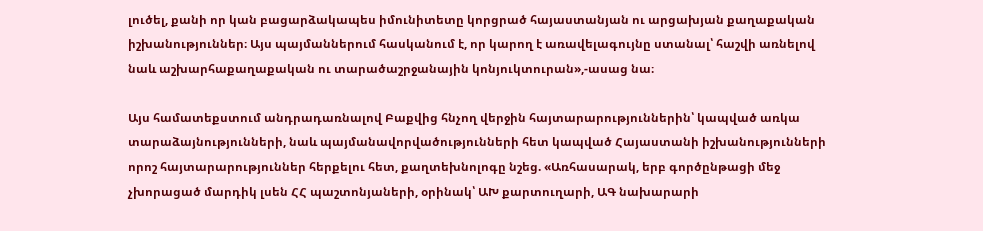լուծել, քանի որ կան բացարձակապես իմունիտետը կորցրած հայաստանյան ու արցախյան քաղաքական իշխանություններ։ Այս պայմաններում հասկանում է, որ կարող է առավելագույնը ստանալ՝ հաշվի առնելով նաև աշխարհաքաղաքական ու տարածաշրջանային կոնյուկտուրան»,-ասաց նա։

Այս համատեքստում անդրադառնալով Բաքվից հնչող վերջին հայտարարություններին՝ կապված առկա տարաձայնությունների, նաև պայմանավորվածությունների հետ կապված Հայաստանի իշխանությունների որոշ հայտարարություններ հերքելու հետ, քաղտեխնոլոգը նշեց. «Առհասարակ, երբ գործընթացի մեջ չխորացած մարդիկ լսեն ՀՀ պաշտոնյաների, օրինակ՝ ԱԽ քարտուղարի, ԱԳ նախարարի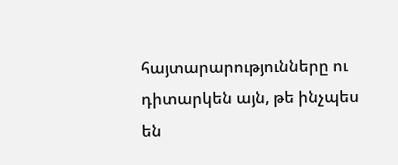հայտարարությունները ու դիտարկեն այն, թե ինչպես են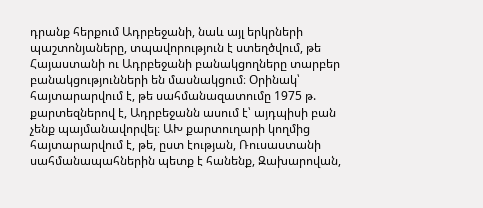դրանք հերքում Ադրբեջանի, նաև այլ երկրների պաշտոնյաները, տպավորություն է ստեղծվում, թե Հայաստանի ու Ադրբեջանի բանակցողները տարբեր բանակցությունների են մասնակցում։ Օրինակ՝ հայտարարվում է, թե սահմանազատումը 1975 թ. քարտեզներով է, Ադրբեջանն ասում է՝ այդպիսի բան չենք պայմանավորվել։ ԱԽ քարտուղարի կողմից հայտարարվում է, թե, ըստ էության, Ռուսաստանի սահմանապահներին պետք է հանենք, Զախարովան,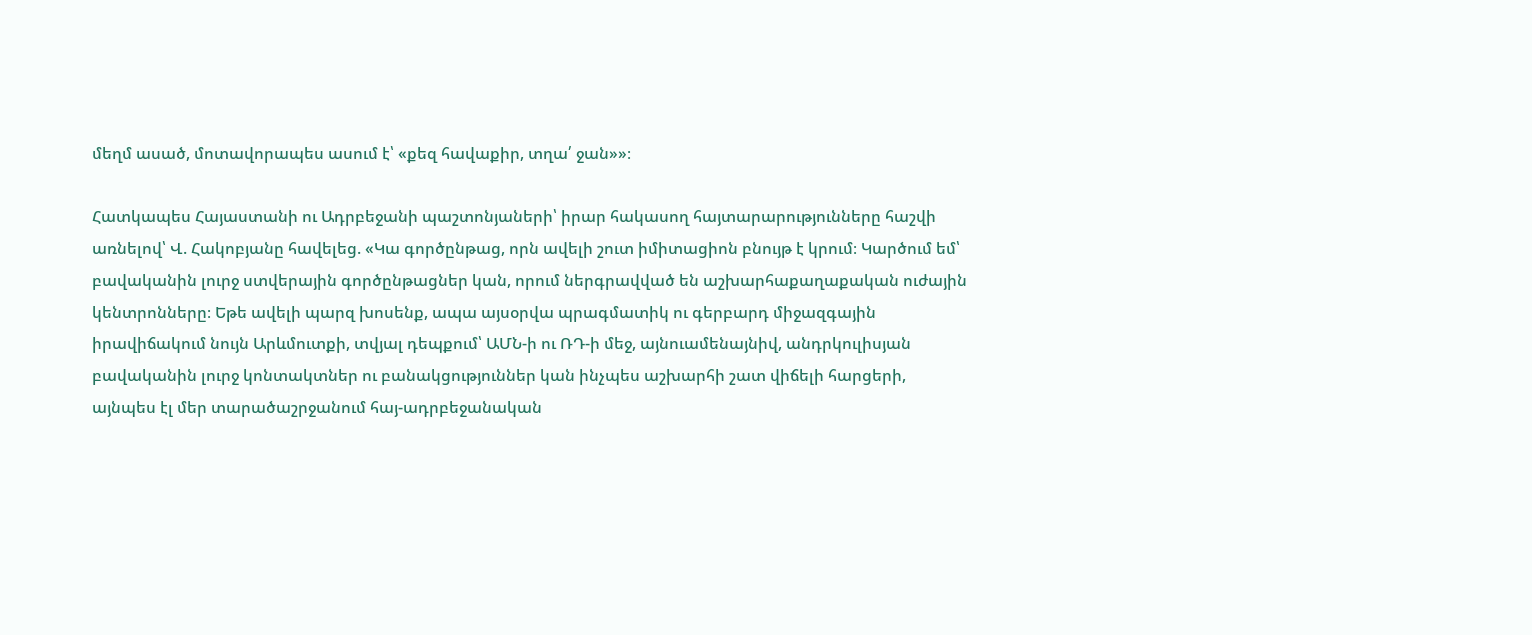մեղմ ասած, մոտավորապես ասում է՝ «քեզ հավաքիր, տղա՛ ջան»»։

Հատկապես Հայաստանի ու Ադրբեջանի պաշտոնյաների՝ իրար հակասող հայտարարությունները հաշվի առնելով՝ Վ. Հակոբյանը հավելեց. «Կա գործընթաց, որն ավելի շուտ իմիտացիոն բնույթ է կրում։ Կարծում եմ՝ բավականին լուրջ ստվերային գործընթացներ կան, որում ներգրավված են աշխարհաքաղաքական ուժային կենտրոնները։ Եթե ավելի պարզ խոսենք, ապա այսօրվա պրագմատիկ ու գերբարդ միջազգային իրավիճակում նույն Արևմուտքի, տվյալ դեպքում՝ ԱՄՆ-ի ու ՌԴ-ի մեջ, այնուամենայնիվ, անդրկուլիսյան բավականին լուրջ կոնտակտներ ու բանակցություններ կան ինչպես աշխարհի շատ վիճելի հարցերի, այնպես էլ մեր տարածաշրջանում հայ-ադրբեջանական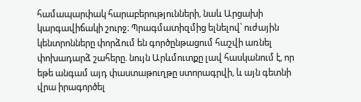համապարփակ հարաբերությունների, նաև Արցախի կարգավիճակի շուրջ։ Պրագմատիզմից ելնելով՝ ուժային կենտրոնները փորձում են գործընթացում հաշվի առնել փոխադարձ շահերը. նույն Արևմուտքը լավ հասկանում է, որ եթե անգամ այդ փաստաթուղթը ստորագրվի, և այն գետնի վրա իրագործել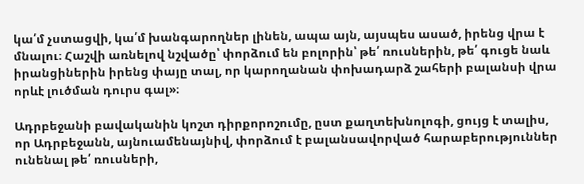կա՛մ չստացվի, կա՛մ խանգարողներ լինեն, ապա այն, այսպես ասած, իրենց վրա է մնալու։ Հաշվի առնելով նշվածը՝ փորձում են բոլորին՝ թե՛ ռուսներին, թե՛ գուցե նաև իրանցիներին իրենց փայը տալ, որ կարողանան փոխադարձ շահերի բալանսի վրա որևէ լուծման դուրս գալ»։

Ադրբեջանի բավականին կոշտ դիրքորոշումը, ըստ քաղտեխնոլոգի, ցույց է տալիս, որ Ադրբեջանն, այնուամենայնիվ, փորձում է բալանսավորված հարաբերություններ ունենալ թե՛ ռուսների,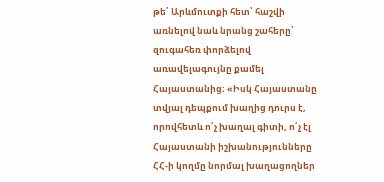թե՛ Արևմուտքի հետ՝ հաշվի առնելով նաև նրանց շահերը՝ զուգահեռ փորձելով առավելագույնը քամել Հայաստանից։ «Իսկ Հայաստանը տվյալ դեպքում խաղից դուրս է, որովհետև ո՛չ խաղալ գիտի, ո՛չ էլ Հայաստանի իշխանությունները ՀՀ-ի կողմը նորմալ խաղացողներ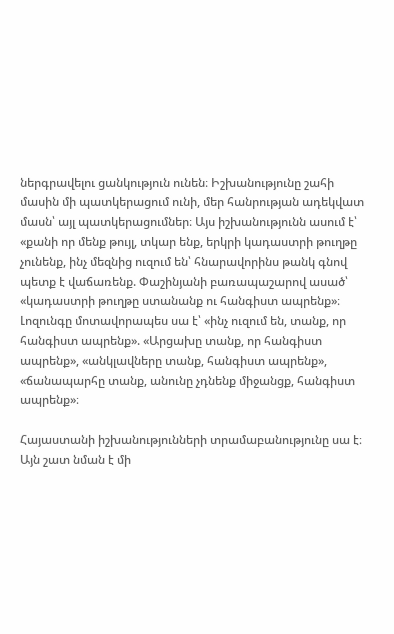ներգրավելու ցանկություն ունեն։ Իշխանությունը շահի մասին մի պատկերացում ունի, մեր հանրության ադեկվատ մասն՝ այլ պատկերացումներ։ Այս իշխանությունն ասում է՝ «քանի որ մենք թույլ, տկար ենք, երկրի կադաստրի թուղթը չունենք, ինչ մեզնից ուզում են՝ հնարավորինս թանկ գնով պետք է վաճառենք. Փաշինյանի բառապաշարով ասած՝ «կադաստրի թուղթը ստանանք ու հանգիստ ապրենք»։ Լոզունգը մոտավորապես սա է՝ «ինչ ուզում են, տանք, որ հանգիստ ապրենք». «Արցախը տանք, որ հանգիստ ապրենք», «անկլավները տանք, հանգիստ ապրենք», «ճանապարհը տանք, անունը չդնենք միջանցք, հանգիստ ապրենք»։

Հայաստանի իշխանությունների տրամաբանությունը սա է։ Այն շատ նման է մի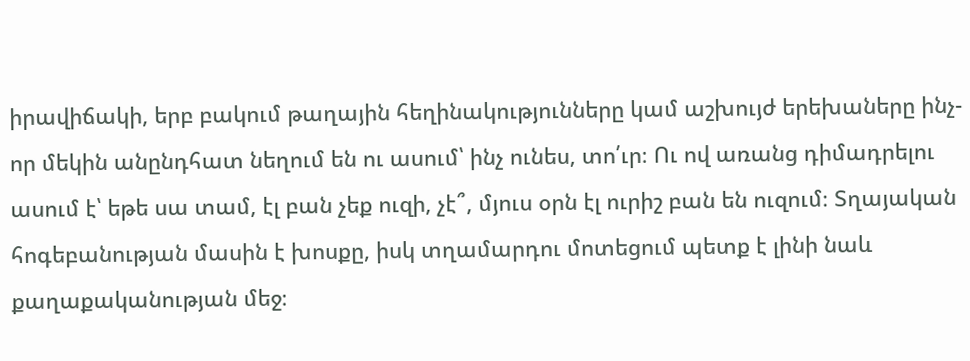իրավիճակի, երբ բակում թաղային հեղինակությունները կամ աշխույժ երեխաները ինչ-որ մեկին անընդհատ նեղում են ու ասում՝ ինչ ունես, տո՛ւր։ Ու ով առանց դիմադրելու ասում է՝ եթե սա տամ, էլ բան չեք ուզի, չէ՞, մյուս օրն էլ ուրիշ բան են ուզում։ Տղայական հոգեբանության մասին է խոսքը, իսկ տղամարդու մոտեցում պետք է լինի նաև քաղաքականության մեջ։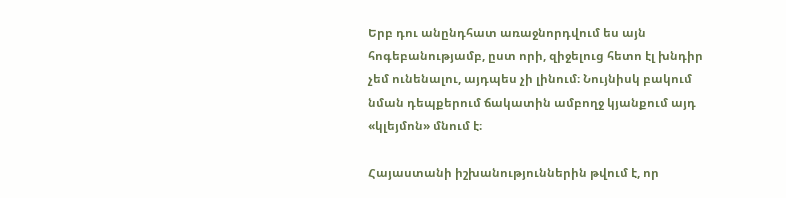Երբ դու անընդհատ առաջնորդվում ես այն հոգեբանությամբ, ըստ որի, զիջելուց հետո էլ խնդիր չեմ ունենալու, այդպես չի լինում։ Նույնիսկ բակում նման դեպքերում ճակատին ամբողջ կյանքում այդ «կլեյմոն» մնում է։

Հայաստանի իշխանություններին թվում է, որ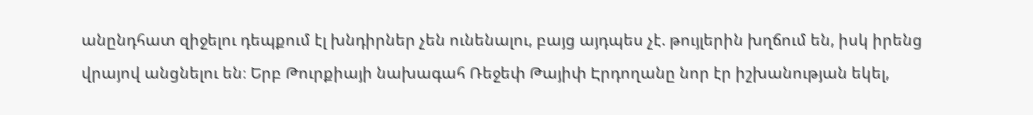անընդհատ զիջելու դեպքում էլ խնդիրներ չեն ունենալու, բայց այդպես չէ. թույլերին խղճում են, իսկ իրենց վրայով անցնելու են։ Երբ Թուրքիայի նախագահ Ռեջեփ Թայիփ Էրդողանը նոր էր իշխանության եկել,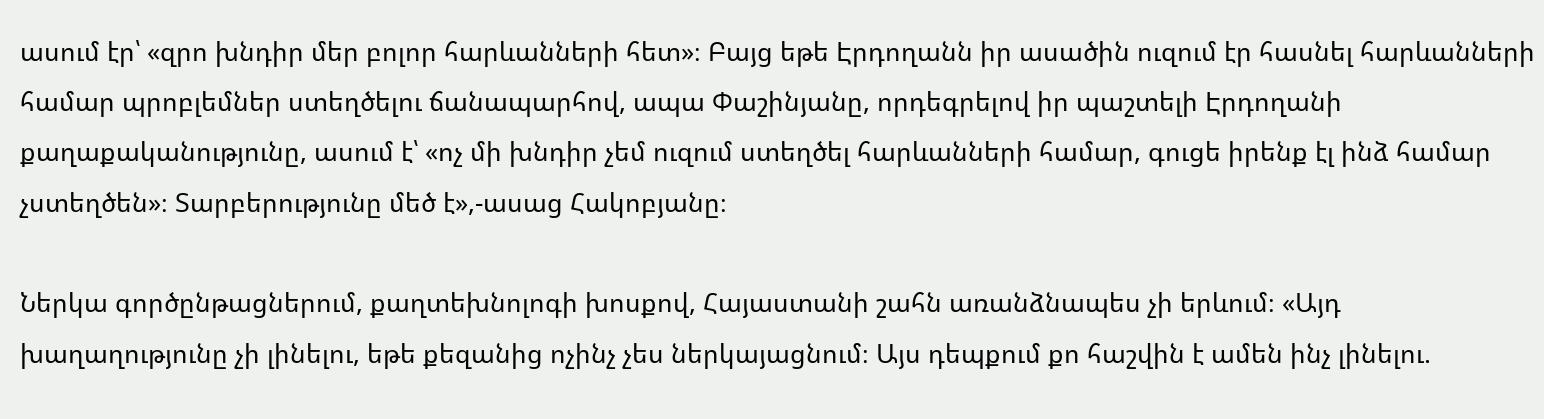ասում էր՝ «զրո խնդիր մեր բոլոր հարևանների հետ»։ Բայց եթե Էրդողանն իր ասածին ուզում էր հասնել հարևանների համար պրոբլեմներ ստեղծելու ճանապարհով, ապա Փաշինյանը, որդեգրելով իր պաշտելի Էրդողանի քաղաքականությունը, ասում է՝ «ոչ մի խնդիր չեմ ուզում ստեղծել հարևանների համար, գուցե իրենք էլ ինձ համար չստեղծեն»։ Տարբերությունը մեծ է»,-ասաց Հակոբյանը։

Ներկա գործընթացներում, քաղտեխնոլոգի խոսքով, Հայաստանի շահն առանձնապես չի երևում։ «Այդ խաղաղությունը չի լինելու, եթե քեզանից ոչինչ չես ներկայացնում։ Այս դեպքում քո հաշվին է ամեն ինչ լինելու.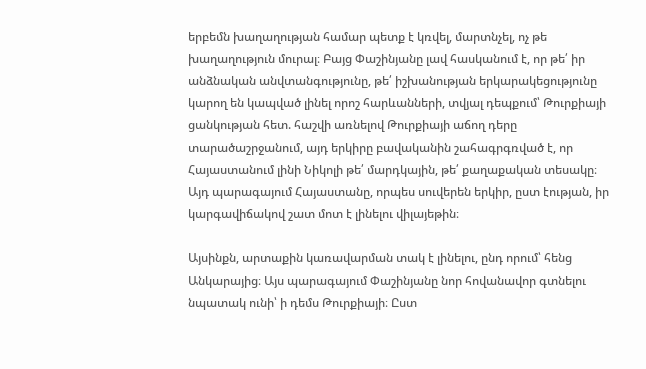երբեմն խաղաղության համար պետք է կռվել, մարտնչել, ոչ թե խաղաղություն մուրալ։ Բայց Փաշինյանը լավ հասկանում է, որ թե՛ իր անձնական անվտանգությունը, թե՛ իշխանության երկարակեցությունը կարող են կապված լինել որոշ հարևանների, տվյալ դեպքում՝ Թուրքիայի ցանկության հետ. հաշվի առնելով Թուրքիայի աճող դերը տարածաշրջանում, այդ երկիրը բավականին շահագրգռված է, որ Հայաստանում լինի Նիկոլի թե՛ մարդկային, թե՛ քաղաքական տեսակը։ Այդ պարագայում Հայաստանը, որպես սուվերեն երկիր, ըստ էության, իր կարգավիճակով շատ մոտ է լինելու վիլայեթին։

Այսինքն, արտաքին կառավարման տակ է լինելու, ընդ որում՝ հենց Անկարայից։ Այս պարագայում Փաշինյանը նոր հովանավոր գտնելու նպատակ ունի՝ ի դեմս Թուրքիայի։ Ըստ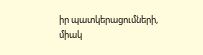իր պատկերացումների, միակ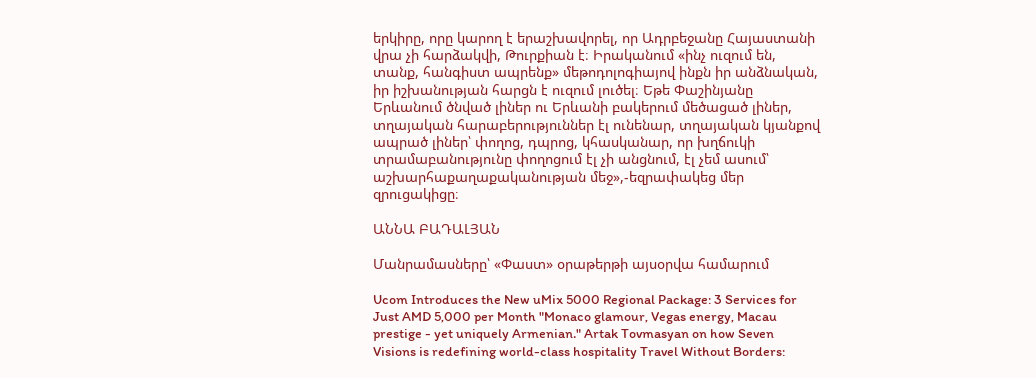երկիրը, որը կարող է երաշխավորել, որ Ադրբեջանը Հայաստանի վրա չի հարձակվի, Թուրքիան է։ Իրականում «ինչ ուզում են, տանք, հանգիստ ապրենք» մեթոդոլոգիայով ինքն իր անձնական, իր իշխանության հարցն է ուզում լուծել։ Եթե Փաշինյանը Երևանում ծնված լիներ ու Երևանի բակերում մեծացած լիներ, տղայական հարաբերություններ էլ ունենար, տղայական կյանքով ապրած լիներ՝ փողոց, դպրոց, կհասկանար, որ խղճուկի տրամաբանությունը փողոցում էլ չի անցնում, էլ չեմ ասում՝ աշխարհաքաղաքականության մեջ»,-եզրափակեց մեր զրուցակիցը։

ԱՆՆԱ ԲԱԴԱԼՅԱՆ

Մանրամասները՝ «Փաստ» օրաթերթի այսօրվա համարում

Ucom Introduces the New uMix 5000 Regional Package: 3 Services for Just AMD 5,000 per Month "Monaco glamour, Vegas energy, Macau prestige - yet uniquely Armenian." Artak Tovmasyan on how Seven Visions is redefining world-class hospitality Travel Without Borders: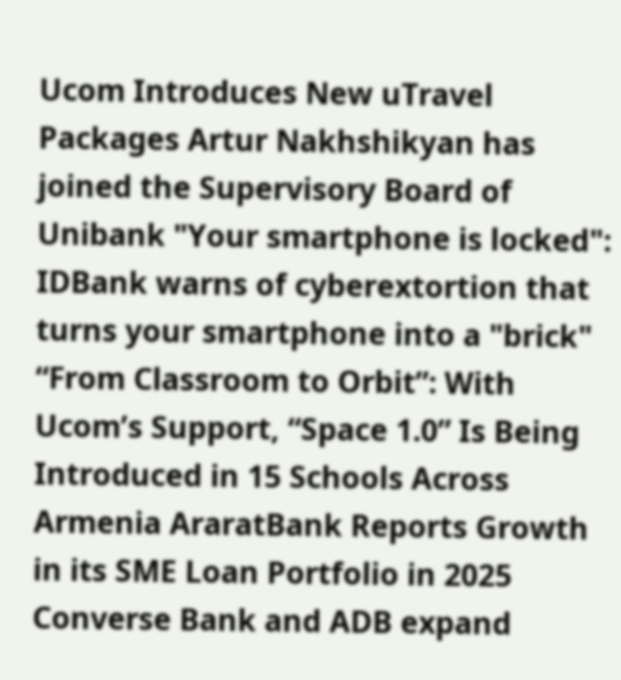Ucom Introduces New uTravel Packages Artur Nakhshikyan has joined the Supervisory Board of Unibank "Your smartphone is locked": IDBank warns of cyberextortion that turns your smartphone into a "brick" “From Classroom to Orbit”: With Ucom’s Support, “Space 1.0” Is Being Introduced in 15 Schools Across Armenia AraratBank Reports Growth in its SME Loan Portfolio in 2025 Converse Bank and ADB expand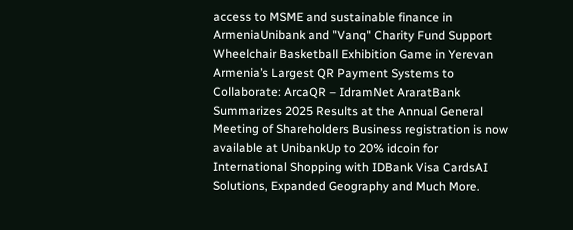access to MSME and sustainable finance in ArmeniaUnibank and "Vanq" Charity Fund Support Wheelchair Basketball Exhibition Game in Yerevan Armenia’s Largest QR Payment Systems to Collaborate: ArcaQR – IdramNet AraratBank Summarizes 2025 Results at the Annual General Meeting of Shareholders Business registration is now available at UnibankUp to 20% idcoin for International Shopping with IDBank Visa CardsAI Solutions, Expanded Geography and Much More.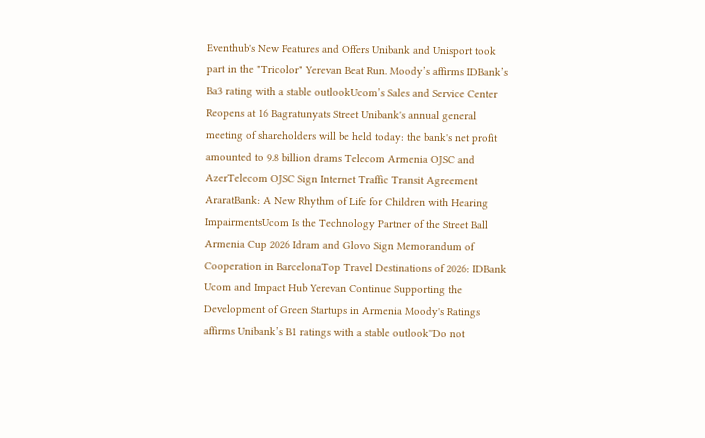Eventhub's New Features and Offers Unibank and Unisport took part in the "Tricolor" Yerevan Beat Run. Moody’s affirms IDBank’s Ba3 rating with a stable outlookUcom’s Sales and Service Center Reopens at 16 Bagratunyats Street Unibank's annual general meeting of shareholders will be held today: the bank's net profit amounted to 9.8 billion drams Telecom Armenia OJSC and AzerTelecom OJSC Sign Internet Traffic Transit Agreement AraratBank: A New Rhythm of Life for Children with Hearing ImpairmentsUcom Is the Technology Partner of the Street Ball Armenia Cup 2026 Idram and Glovo Sign Memorandum of Cooperation in BarcelonaTop Travel Destinations of 2026: IDBank Ucom and Impact Hub Yerevan Continue Supporting the Development of Green Startups in Armenia Moody's Ratings affirms Unibank’s B1 ratings with a stable outlook''Do not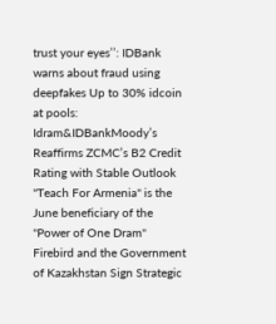trust your eyes’’: IDBank warns about fraud using deepfakes Up to 30% idcoin at pools: Idram&IDBankMoody’s Reaffirms ZCMC’s B2 Credit Rating with Stable Outlook ''Teach For Armenia'' is the June beneficiary of the ''Power of One Dram'' Firebird and the Government of Kazakhstan Sign Strategic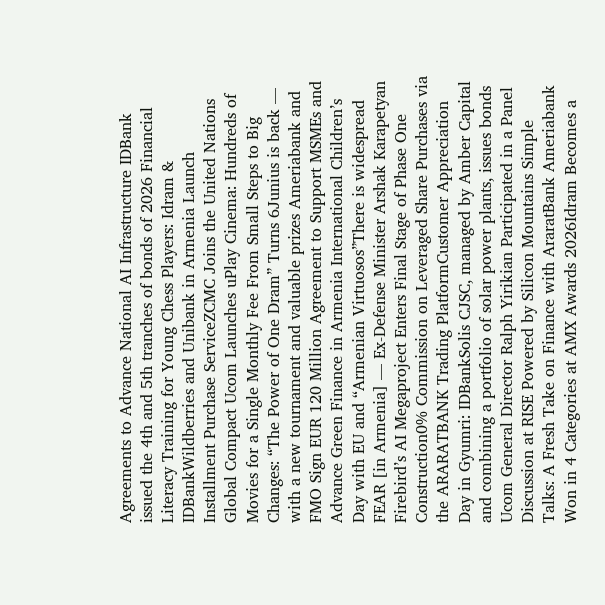Agreements to Advance National AI Infrastructure IDBank issued the 4th and 5th tranches of bonds of 2026 Financial Literacy Training for Young Chess Players: Idram & IDBankWildberries and Unibank in Armenia Launch Installment Purchase ServiceZCMC Joins the United Nations Global Compact Ucom Launches uPlay Cinema: Hundreds of Movies for a Single Monthly Fee From Small Steps to Big Changes: “The Power of One Dram” Turns 6Junius is back — with a new tournament and valuable prizes Ameriabank and FMO Sign EUR 120 Million Agreement to Support MSMEs and Advance Green Finance in Armenia International Children’s Day with EU and “Armenian Virtuosos”There is widespread FEAR [in Armenia] — Ex-Defense Minister Arshak Karapetyan Firebird’s AI Megaproject Enters Final Stage of Phase One Construction0% Commission on Leveraged Share Purchases via the ARARATBANK Trading PlatformCustomer Appreciation Day in Gyumri: IDBankSolis CJSC, managed by Amber Capital and combining a portfolio of solar power plants, issues bonds Ucom General Director Ralph Yirikian Participated in a Panel Discussion at RISE Powered by Silicon Mountains Simple Talks: A Fresh Take on Finance with AraratBank Ameriabank Won in 4 Categories at AMX Awards 2026Idram Becomes a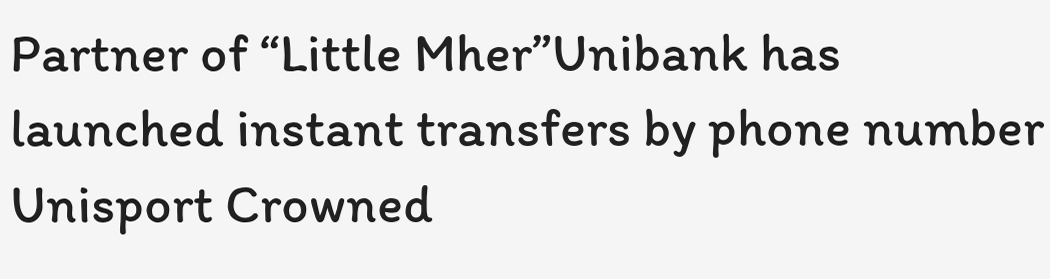Partner of “Little Mher”Unibank has launched instant transfers by phone number Unisport Crowned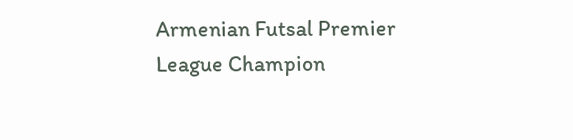Armenian Futsal Premier League Champion